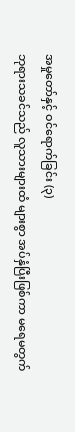အမှုတော်နှင့် ဝင်ရောက်ခြင်း (၃)
ဘုရားသခင်သည် လူသားများထံ များစွာ အပ်နှံပြီးဖြစ်ကာ မရေမတွက်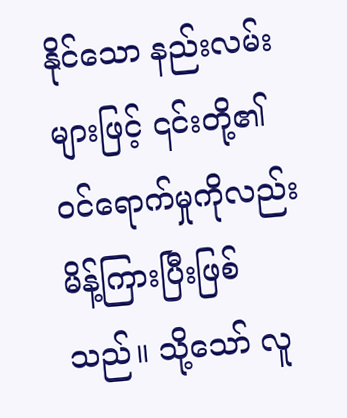နိုင်သော နည်းလမ်းများဖြင့် ၎င်းတို့၏ ဝင်ရောက်မှုကိုလည်း မိန့်ကြားပြီးဖြစ်သည်။ သို့သော် လူ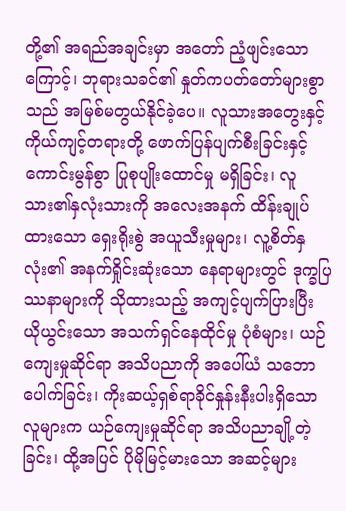တို့၏ အရည်အချင်းမှာ အတော် ညံ့ဖျင်းသောကြောင့်၊ ဘုရားသခင်၏ နှုတ်ကပတ်တော်များစွာသည် အမြစ်မတွယ်နိုင်ခဲ့ပေ။ လူသားအတွေးနှင့် ကိုယ်ကျင့်တရားတို့ ဖောက်ပြန်ပျက်စီးခြင်းနှင့် ကောင်းမွန်စွာ ပြုစုပျိုးထောင်မှု မရှိခြင်း၊ လူသား၏နှလုံးသားကို အလေးအနက် ထိန်းချုပ်ထားသော ရှေးရိုးစွဲ အယူသီးမှုများ၊ လူ့စိတ်နှလုံး၏ အနက်ရှိုင်းဆုံးသော နေရာများတွင် ဒုက္ခပြဿနာများကို သိုထားသည့် အကျင့်ပျက်ပြားပြီး ယိုယွင်းသော အသက်ရှင်နေထိုင်မှု ပုံစံများ၊ ယဉ်ကျေးမှုဆိုင်ရာ အသိပညာကို အပေါ်ယံ သဘောပေါက်ခြင်း၊ ကိုးဆယ့်ရှစ်ရာခိုင်နှုန်းနီးပါးရှိသော လူများက ယဉ်ကျေးမှုဆိုင်ရာ အသိပညာချို့တဲ့ခြင်း၊ ထို့အပြင် ပိုမိုမြင့်မားသော အဆင့်များ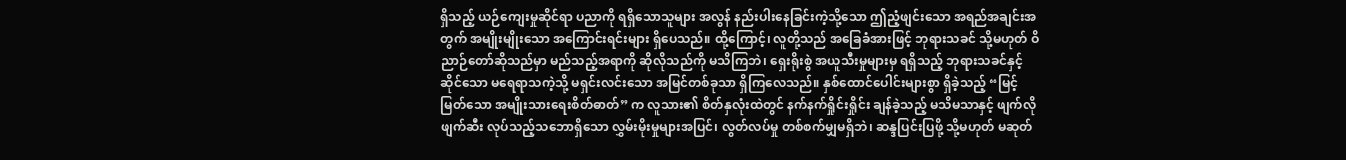ရှိသည့် ယဉ်ကျေးမှုဆိုင်ရာ ပညာကို ရရှိသောသူများ အလွန် နည်းပါးနေခြင်းကဲ့သို့သော ဤညံ့ဖျင်းသော အရည်အချင်းအတွက် အမျိုးမျိုးသော အကြောင်းရင်းများ ရှိပေသည်။ ထို့ကြောင့်၊ လူတို့သည် အခြေခံအားဖြင့် ဘုရားသခင် သို့မဟုတ် ဝိညာဉ်တော်ဆိုသည်မှာ မည်သည့်အရာကို ဆိုလိုသည်ကို မသိကြဘဲ၊ ရှေးရိုးစွဲ အယူသီးမှုများမှ ရရှိသည့် ဘုရားသခင်နှင့်ဆိုင်သော မရေရာသကဲ့သို့ မရှင်းလင်းသော အမြင်တစ်ခုသာ ရှိကြလေသည်။ နှစ်ထောင်ပေါင်းများစွာ ရှိခဲ့သည့် “မြင့်မြတ်သော အမျိုးသားရေးစိတ်ဓာတ်” က လူသား၏ စိတ်နှလုံးထဲတွင် နက်နက်ရှိုင်းရှိုင်း ချန်ခဲ့သည့် မသိမသာနှင့် ဖျက်လိုဖျက်ဆီး လုပ်သည့်သဘောရှိသော လွှမ်းမိုးမှုများအပြင်၊ လွတ်လပ်မှု တစ်စက်မျှမရှိဘဲ၊ ဆန္ဒပြင်းပြဖို့ သို့မဟုတ် မဆုတ်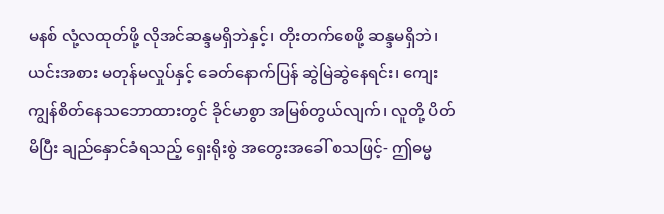မနစ် လုံ့လထုတ်ဖို့ လိုအင်ဆန္ဒမရှိဘဲနှင့်၊ တိုးတက်စေဖို့ ဆန္ဒမရှိဘဲ၊ ယင်းအစား မတုန်မလှုပ်နှင့် ခေတ်နောက်ပြန် ဆွဲမြဲဆွဲနေရင်း၊ ကျေးကျွန်စိတ်နေသဘောထားတွင် ခိုင်မာစွာ အမြစ်တွယ်လျက်၊ လူတို့ ပိတ်မိပြီး ချည်နှောင်ခံရသည့် ရှေးရိုးစွဲ အတွေးအခေါ် စသဖြင့်- ဤဓမ္မ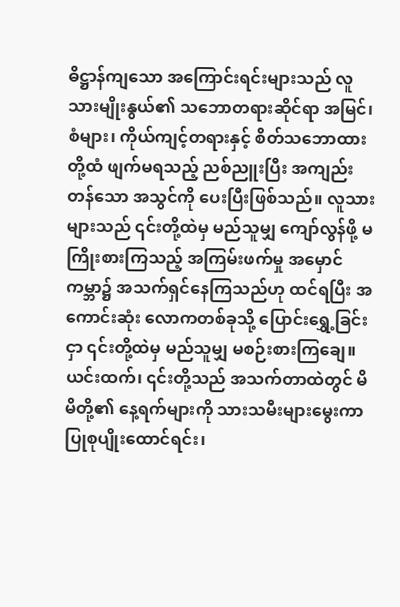ဓိဋ္ဌာန်ကျသော အကြောင်းရင်းများသည် လူသားမျိုးနွယ်၏ သဘောတရားဆိုင်ရာ အမြင်၊ စံများ၊ ကိုယ်ကျင့်တရားနှင့် စိတ်သဘောထားတို့ထံ ဖျက်မရသည့် ညစ်ညူးပြီး အကျည်းတန်သော အသွင်ကို ပေးပြီးဖြစ်သည်။ လူသားများသည် ၎င်းတို့ထဲမှ မည်သူမျှ ကျော်လွန်ဖို့ မကြိုးစားကြသည့် အကြမ်းဖက်မှု အမှောင်ကမ္ဘာ၌ အသက်ရှင်နေကြသည်ဟု ထင်ရပြီး အကောင်းဆုံး လောကတစ်ခုသို့ ပြောင်းရွှေ့ခြင်းငှာ ၎င်းတို့ထဲမှ မည်သူမျှ မစဉ်းစားကြချေ။ ယင်းထက်၊ ၎င်းတို့သည် အသက်တာထဲတွင် မိမိတို့၏ နေ့ရက်များကို သားသမီးများမွေးကာ ပြုစုပျိုးထောင်ရင်း၊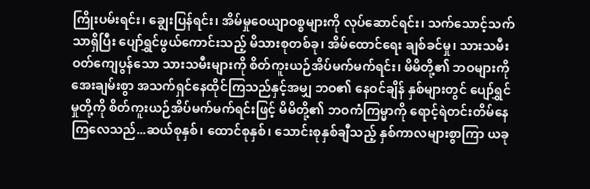ကြိုးပမ်းရင်း၊ ချွေးပြန်ရင်း၊ အိမ်မှုဝေယျာဝစ္စများကို လုပ်ဆောင်ရင်း၊ သက်သောင့်သက်သာရှိပြီး ပျော်ရွှင်ဖွယ်ကောင်းသည့် မိသားစုတစ်ခု၊ အိမ်ထောင်ရေး ချစ်ခင်မှု၊ သားသမီးဝတ်ကျေပွန်သော သားသမီးများကို စိတ်ကူးယဉ်အိပ်မက်မက်ရင်း၊ မိမိတို့၏ ဘဝများကို အေးချမ်းစွာ အသက်ရှင်နေထိုင်ကြသည်နှင့်အမျှ ဘဝ၏ နေဝင်ချိန် နှစ်များတွင် ပျော်ရွှင်မှုတို့ကို စိတ်ကူးယဉ်အိပ်မက်မက်ရင်းဖြင့် မိမိတို့၏ ဘဝကံကြမ္မာကို ရောင့်ရဲတင်းတိမ်နေကြလေသည်...ဆယ်စုနှစ်၊ ထောင်စုနှစ်၊ သောင်းစုနှစ်ချီသည့် နှစ်ကာလများစွာကြာ ယခု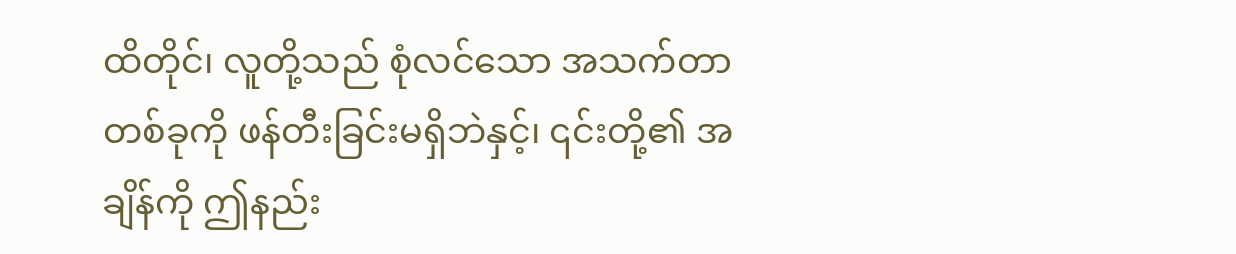ထိတိုင်၊ လူတို့သည် စုံလင်သော အသက်တာတစ်ခုကို ဖန်တီးခြင်းမရှိဘဲနှင့်၊ ၎င်းတို့၏ အချိန်ကို ဤနည်း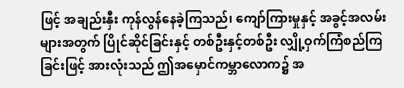ဖြင့် အချည်းနှီး ကုန်လွန်နေခဲ့ကြသည်၊ ကျော်ကြားမှုနှင့် အခွင့်အလမ်းများအတွက် ပြိုင်ဆိုင်ခြင်းနှင့် တစ်ဦးနှင့်တစ်ဦး လျှို့ဝှက်ကြံစည်ကြခြင်းဖြင့် အားလုံးသည် ဤအမှောင်ကမ္ဘာလောက၌ အ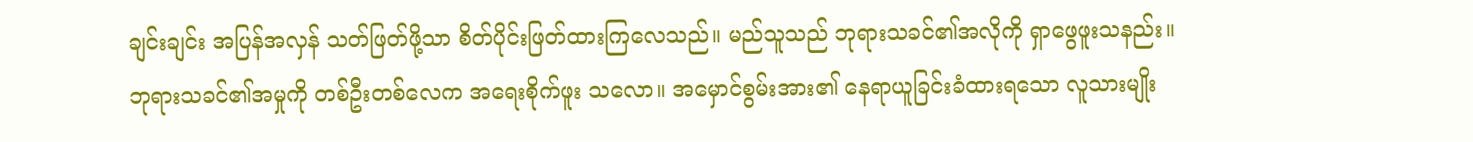ချင်းချင်း အပြန်အလှန် သတ်ဖြတ်ဖို့သာ စိတ်ပိုင်းဖြတ်ထားကြလေသည်။ မည်သူသည် ဘုရားသခင်၏အလိုကို ရှာဖွေဖူးသနည်း။ ဘုရားသခင်၏အမှုကို တစ်ဦးတစ်လေက အရေးစိုက်ဖူး သလော။ အမှောင်စွမ်းအား၏ နေရာယူခြင်းခံထားရသော လူသားမျိုး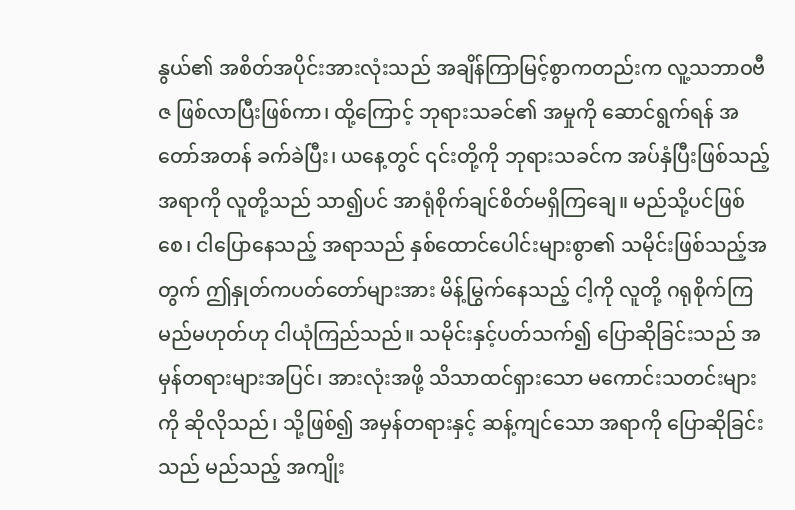နွယ်၏ အစိတ်အပိုင်းအားလုံးသည် အချိန်ကြာမြင့်စွာကတည်းက လူ့သဘာဝဗီဇ ဖြစ်လာပြီးဖြစ်ကာ၊ ထို့ကြောင့် ဘုရားသခင်၏ အမှုကို ဆောင်ရွက်ရန် အတော်အတန် ခက်ခဲပြီး၊ ယနေ့တွင် ၎င်းတို့ကို ဘုရားသခင်က အပ်နှံပြီးဖြစ်သည့်အရာကို လူတို့သည် သာ၍ပင် အာရုံစိုက်ချင်စိတ်မရှိကြချေ။ မည်သို့ပင်ဖြစ်စေ၊ ငါပြောနေသည့် အရာသည် နှစ်ထောင်ပေါင်းများစွာ၏ သမိုင်းဖြစ်သည့်အတွက် ဤနှုတ်ကပတ်တော်များအား မိန့်မြွက်နေသည့် ငါ့ကို လူတို့ ဂရုစိုက်ကြမည်မဟုတ်ဟု ငါယုံကြည်သည်။ သမိုင်းနှင့်ပတ်သက်၍ ပြောဆိုခြင်းသည် အမှန်တရားများအပြင်၊ အားလုံးအဖို့ သိသာထင်ရှားသော မကောင်းသတင်းများကို ဆိုလိုသည်၊ သို့ဖြစ်၍ အမှန်တရားနှင့် ဆန့်ကျင်သော အရာကို ပြောဆိုခြင်းသည် မည်သည့် အကျိုး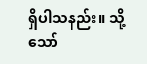ရှိပါသနည်း။ သို့သော်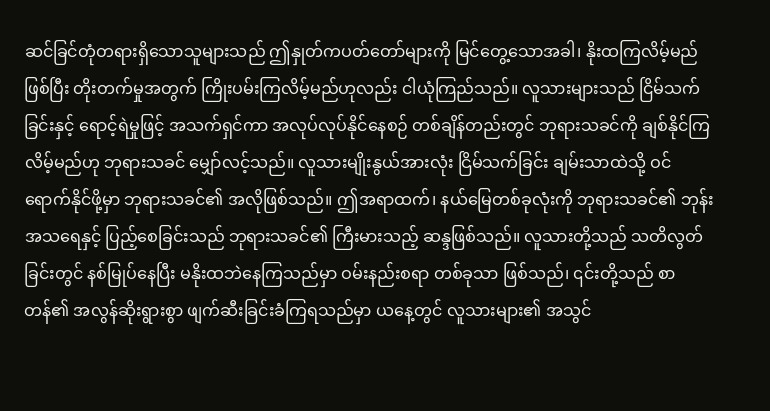ဆင်ခြင်တုံတရားရှိသောသူများသည် ဤနှုတ်ကပတ်တော်များကို မြင်တွေ့သောအခါ၊ နိုးထကြလိမ့်မည်ဖြစ်ပြီး တိုးတက်မှုအတွက် ကြိုးပမ်းကြလိမ့်မည်ဟုလည်း ငါယုံကြည်သည်။ လူသားများသည် ငြိမ်သက်ခြင်းနှင့် ရောင့်ရဲမှုဖြင့် အသက်ရှင်ကာ အလုပ်လုပ်နိုင်နေစဉ် တစ်ချိန်တည်းတွင် ဘုရားသခင်ကို ချစ်နိုင်ကြလိမ့်မည်ဟု ဘုရားသခင် မျှော်လင့်သည်။ လူသားမျိုးနွယ်အားလုံး ငြိမ်သက်ခြင်း ချမ်းသာထဲသို့ ဝင်ရောက်နိုင်ဖို့မှာ ဘုရားသခင်၏ အလိုဖြစ်သည်။ ဤအရာထက်၊ နယ်မြေတစ်ခုလုံးကို ဘုရားသခင်၏ ဘုန်းအသရေနှင့် ပြည့်စေခြင်းသည် ဘုရားသခင်၏ ကြီးမားသည့် ဆန္ဒဖြစ်သည်။ လူသားတို့သည် သတိလွတ်ခြင်းတွင် နစ်မြုပ်နေပြီး မနိုးထဘဲနေကြသည်မှာ ဝမ်းနည်းစရာ တစ်ခုသာ ဖြစ်သည်၊ ၎င်းတို့သည် စာတန်၏ အလွန်ဆိုးရွားစွာ ဖျက်ဆီးခြင်းခံကြရသည်မှာ ယနေ့တွင် လူသားများ၏ အသွင်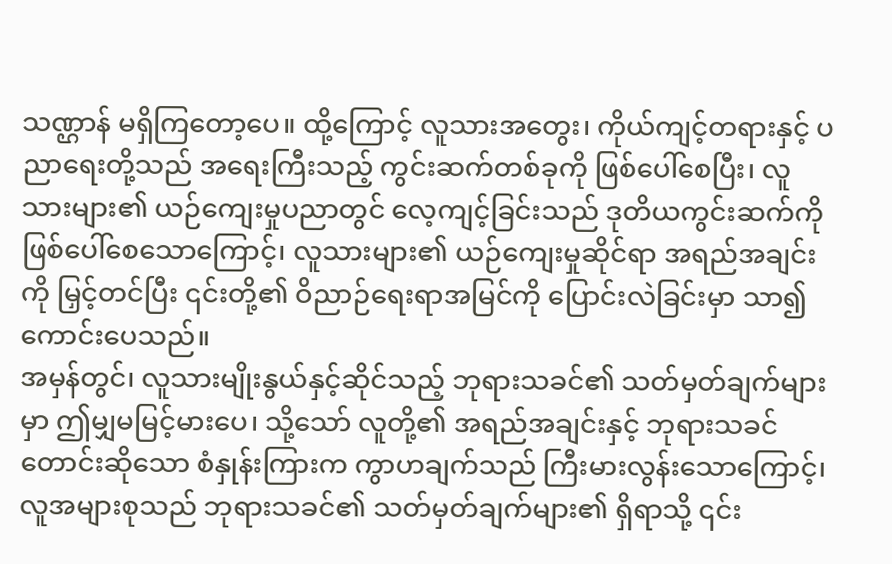သဏ္ဌာန် မရှိကြတော့ပေ။ ထို့ကြောင့် လူသားအတွေး၊ ကိုယ်ကျင့်တရားနှင့် ပညာရေးတို့သည် အရေးကြီးသည့် ကွင်းဆက်တစ်ခုကို ဖြစ်ပေါ်စေပြီး၊ လူသားများ၏ ယဉ်ကျေးမှုပညာတွင် လေ့ကျင့်ခြင်းသည် ဒုတိယကွင်းဆက်ကို ဖြစ်ပေါ်စေသောကြောင့်၊ လူသားများ၏ ယဉ်ကျေးမှုဆိုင်ရာ အရည်အချင်းကို မြှင့်တင်ပြီး ၎င်းတို့၏ ဝိညာဉ်ရေးရာအမြင်ကို ပြောင်းလဲခြင်းမှာ သာ၍ ကောင်းပေသည်။
အမှန်တွင်၊ လူသားမျိုးနွယ်နှင့်ဆိုင်သည့် ဘုရားသခင်၏ သတ်မှတ်ချက်များမှာ ဤမျှမမြင့်မားပေ၊ သို့သော် လူတို့၏ အရည်အချင်းနှင့် ဘုရားသခင် တောင်းဆိုသော စံနှုန်းကြားက ကွာဟချက်သည် ကြီးမားလွန်းသောကြောင့်၊ လူအများစုသည် ဘုရားသခင်၏ သတ်မှတ်ချက်များ၏ ရှိရာသို့ ၎င်း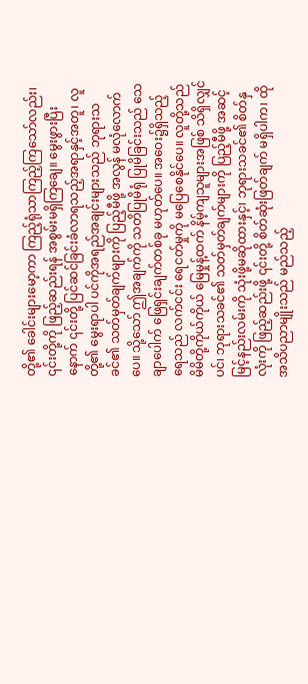တို့၏ ခေါင်းများမော့ကာ ကြည့်ရုံသာကြည့်ကြသော်လည်း၊ ၎င်းတို့ကို ဖြည့်ဆည်းရန် အစွမ်းမရှိကြချေ။ မွေးဖွားပြီးနောက် ၎င်းတို့ ပြင်ဆင်ခြင်းခံလာရသည့်အရာနှင့်အတူ၊ လူတို့၏ မွေးရာပါ ပင်ကိုအရည်အချင်းများသည် ဘုရားသခင်၏ သတ်မှတ်ချက်များကို ပြည့်မီဖို့ အလွန် မလုံလောက်ပေ။ သို့သော် ဤအချက်ကို သတိပြုမိရုံ ပြုမိခြင်းသည် သေချာပေါက် ဖြေရှင်းချက်တစ်ခု မဟုတ်ပေ။ အဝေး၌ရှိသည့် ရေသည် လက်ငင်း ရေငတ်မှုကို မပြေစေနိုင်ပေ။ လူတို့သည် မိမိတို့ကိုယ်ကိုယ် မြေမှုန့်ထက် နိမ့်ကျသူများအဖြစ် သိရှိလျှင်ပင်၊ ဘုရားသခင်၏ သတ်မှတ်ချက်များကို ပြည့်မီဖို့ အဆင့်မြင့်နည်းလမ်းကို သုံးဖို့မဆိုထားနှင့်၊ ဘုရားသခင်၏ စိတ်နှလုံးကို ဖြည့်ဆည်းဖို့ ၎င်းတို့ စိတ်ဆုံးဖြတ်ချက် မရှိပါက၊ ထိုအသိပညာမျိုးသည် မည်သည့်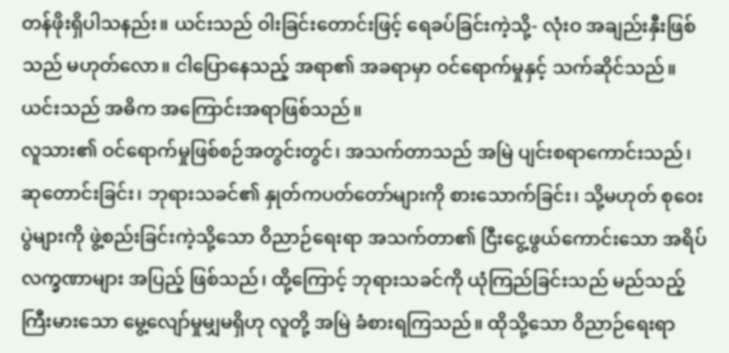တန်ဖိုးရှိပါသနည်း။ ယင်းသည် ဝါးခြင်းတောင်းဖြင့် ရေခပ်ခြင်းကဲ့သို့- လုံးဝ အချည်းနှီးဖြစ်သည် မဟုတ်လော။ ငါပြောနေသည့် အရာ၏ အခရာမှာ ဝင်ရောက်မှုနှင့် သက်ဆိုင်သည်။ ယင်းသည် အဓိက အကြောင်းအရာဖြစ်သည်။
လူသား၏ ဝင်ရောက်မှုဖြစ်စဉ်အတွင်းတွင်၊ အသက်တာသည် အမြဲ ပျင်းစရာကောင်းသည်၊ ဆုတောင်းခြင်း၊ ဘုရားသခင်၏ နှုတ်ကပတ်တော်များကို စားသောက်ခြင်း၊ သို့မဟုတ် စုဝေးပွဲများကို ဖွဲ့စည်းခြင်းကဲ့သို့သော ဝိညာဉ်ရေးရာ အသက်တာ၏ ငြီးငွေ့ဖွယ်ကောင်းသော အရိပ်လက္ခဏာများ အပြည့် ဖြစ်သည်၊ ထို့ကြောင့် ဘုရားသခင်ကို ယုံကြည်ခြင်းသည် မည်သည့်ကြီးမားသော မွေ့လျော်မှုမျှမရှိဟု လူတို့ အမြဲ ခံစားရကြသည်။ ထိုသို့သော ဝိညာဉ်ရေးရာ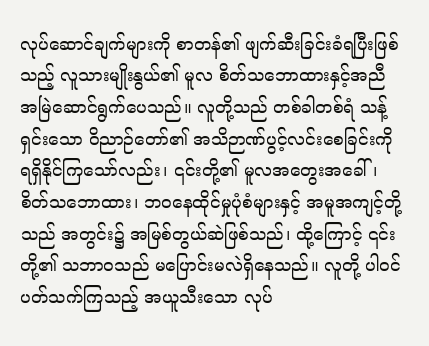လုပ်ဆောင်ချက်များကို စာတန်၏ ဖျက်ဆီးခြင်းခံရပြီးဖြစ်သည့် လူသားမျိုးနွယ်၏ မူလ စိတ်သဘောထားနှင့်အညီ အမြဲဆောင်ရွက်ပေသည်။ လူတို့သည် တစ်ခါတစ်ရံ သန့်ရှင်းသော ဝိညာဉ်တော်၏ အသိဉာဏ်ပွင့်လင်းစေခြင်းကို ရရှိနိုင်ကြသော်လည်း၊ ၎င်းတို့၏ မူလအတွေးအခေါ်၊ စိတ်သဘောထား၊ ဘဝနေထိုင်မှုပုံစံများနှင့် အမူအကျင့်တို့သည် အတွင်း၌ အမြစ်တွယ်ဆဲဖြစ်သည်၊ ထို့ကြောင့် ၎င်းတို့၏ သဘာဝသည် မပြောင်းမလဲရှိနေသည်။ လူတို့ ပါဝင်ပတ်သက်ကြသည့် အယူသီးသော လုပ်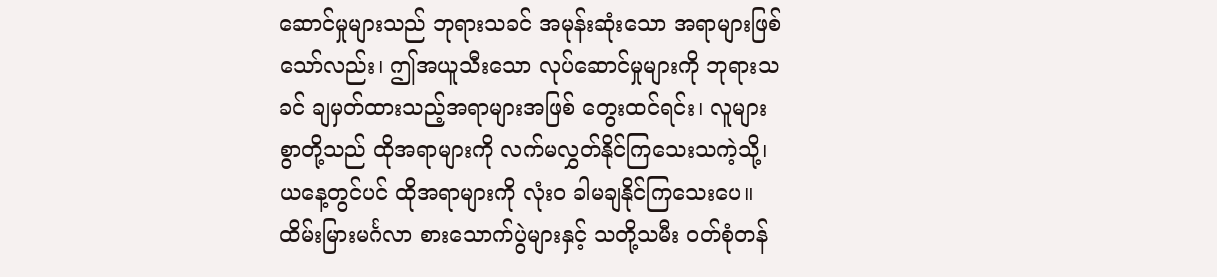ဆောင်မှုများသည် ဘုရားသခင် အမုန်းဆုံးသော အရာများဖြစ်သော်လည်း၊ ဤအယူသီးသော လုပ်ဆောင်မှုများကို ဘုရားသခင် ချမှတ်ထားသည့်အရာများအဖြစ် တွေးထင်ရင်း၊ လူများစွာတို့သည် ထိုအရာများကို လက်မလွှတ်နိုင်ကြသေးသကဲ့သို့၊ ယနေ့တွင်ပင် ထိုအရာများကို လုံးဝ ခါမချနိုင်ကြသေးပေ။ ထိမ်းမြားမင်္ဂလာ စားသောက်ပွဲများနှင့် သတို့သမီး ဝတ်စုံတန်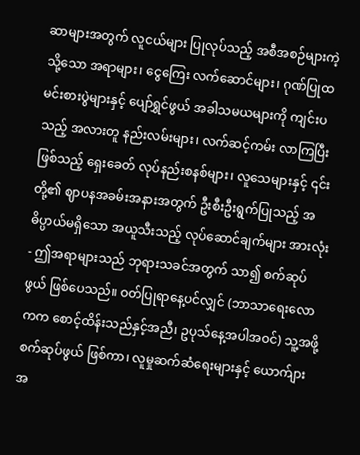ဆာများအတွက် လူငယ်များ ပြုလုပ်သည့် အစီအစဉ်များကဲ့သို့သော အရာများ၊ ငွေကြေး လက်ဆောင်များ၊ ဂုဏ်ပြုထမင်းစားပွဲများနှင့် ပျော်ရွှင်ဖွယ် အခါသမယများကို ကျင်းပသည့် အလားတူ နည်းလမ်းများ၊ လက်ဆင့်ကမ်း လာကြပြီးဖြစ်သည့် ရှေးခေတ် လုပ်နည်းစနစ်များ၊ လူသေများနှင့် ၎င်းတို့၏ ဈာပနအခမ်းအနားအတွက် ဦးစီးဦးရွက်ပြုသည့် အဓိပ္ပာယ်မရှိသော အယူသီးသည့် လုပ်ဆောင်ချက်များ အားလုံး- ဤအရာများသည် ဘုရားသခင်အတွက် သာ၍ စက်ဆုပ်ဖွယ် ဖြစ်ပေသည်။ ဝတ်ပြုရာနေ့ပင်လျှင် (ဘာသာရေးလောကက စောင့်ထိန်းသည်နှင့်အညီ၊ ဥပုသ်နေ့အပါအဝင်) သူ့အဖို့ စက်ဆုပ်ဖွယ် ဖြစ်ကာ၊ လူမှုဆက်ဆံရေးများနှင့် ယောက်ျားအ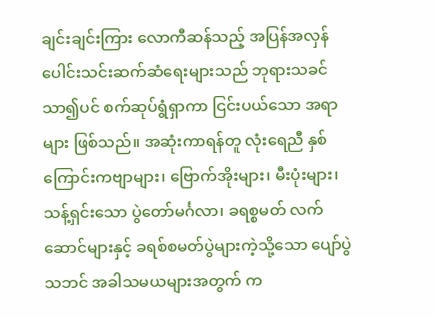ချင်းချင်းကြား လောကီဆန်သည့် အပြန်အလှန် ပေါင်းသင်းဆက်ဆံရေးများသည် ဘုရားသခင် သာ၍ပင် စက်ဆုပ်ရွံရှာကာ ငြင်းပယ်သော အရာများ ဖြစ်သည်။ အဆုံးကာရန်တူ လုံးရေညီ နှစ်ကြောင်းကဗျာများ၊ ဗြောက်အိုးများ၊ မီးပုံးများ၊ သန့်ရှင်းသော ပွဲတော်မင်္ဂလာ၊ ခရစ္စမတ် လက်ဆောင်များနှင့် ခရစ်စမတ်ပွဲများကဲ့သို့သော ပျော်ပွဲသဘင် အခါသမယများအတွက် က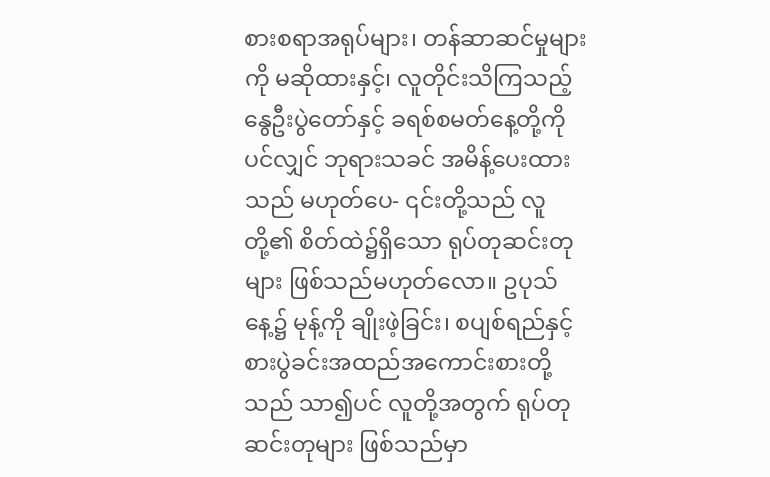စားစရာအရုပ်များ၊ တန်ဆာဆင်မှုများကို မဆိုထားနှင့်၊ လူတိုင်းသိကြသည့် နွေဦးပွဲတော်နှင့် ခရစ်စမတ်နေ့တို့ကိုပင်လျှင် ဘုရားသခင် အမိန့်ပေးထားသည် မဟုတ်ပေ- ၎င်းတို့သည် လူတို့၏ စိတ်ထဲ၌ရှိသော ရုပ်တုဆင်းတုများ ဖြစ်သည်မဟုတ်လော။ ဥပုသ်နေ့၌ မုန့်ကို ချိုးဖဲ့ခြင်း၊ စပျစ်ရည်နှင့် စားပွဲခင်းအထည်အကောင်းစားတို့သည် သာ၍ပင် လူတို့အတွက် ရုပ်တုဆင်းတုများ ဖြစ်သည်မှာ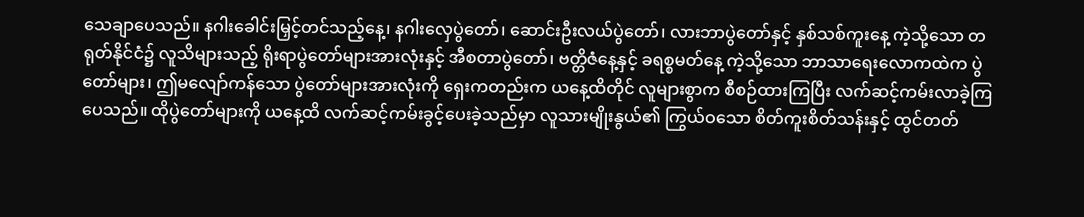သေချာပေသည်။ နဂါးခေါင်းမြှင့်တင်သည့်နေ့၊ နဂါးလှေပွဲတော်၊ ဆောင်းဦးလယ်ပွဲတော်၊ လားဘာပွဲတော်နှင့် နှစ်သစ်ကူးနေ့ ကဲ့သို့သော တရုတ်နိုင်ငံ၌ လူသိများသည့် ရိုးရာပွဲတော်များအားလုံးနှင့် အီစတာပွဲတော်၊ ဗတ္တိဇံနေ့နှင့် ခရစ္စမတ်နေ့ ကဲ့သို့သော ဘာသာရေးလောကထဲက ပွဲတော်များ၊ ဤမလျော်ကန်သော ပွဲတော်များအားလုံးကို ရှေးကတည်းက ယနေ့ထိတိုင် လူများစွာက စီစဉ်ထားကြပြီး လက်ဆင့်ကမ်းလာခဲ့ကြပေသည်။ ထိုပွဲတော်များကို ယနေ့ထိ လက်ဆင့်ကမ်းခွင့်ပေးခဲ့သည်မှာ လူသားမျိုးနွယ်၏ ကြွယ်ဝသော စိတ်ကူးစိတ်သန်းနှင့် ထွင်တတ်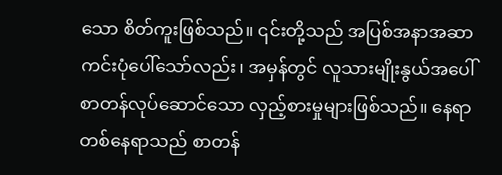သော စိတ်ကူးဖြစ်သည်။ ၎င်းတို့သည် အပြစ်အနာအဆာ ကင်းပုံပေါ်သော်လည်း၊ အမှန်တွင် လူသားမျိုးနွယ်အပေါ် စာတန်လုပ်ဆောင်သော လှည့်စားမှုများဖြစ်သည်။ နေရာတစ်နေရာသည် စာတန်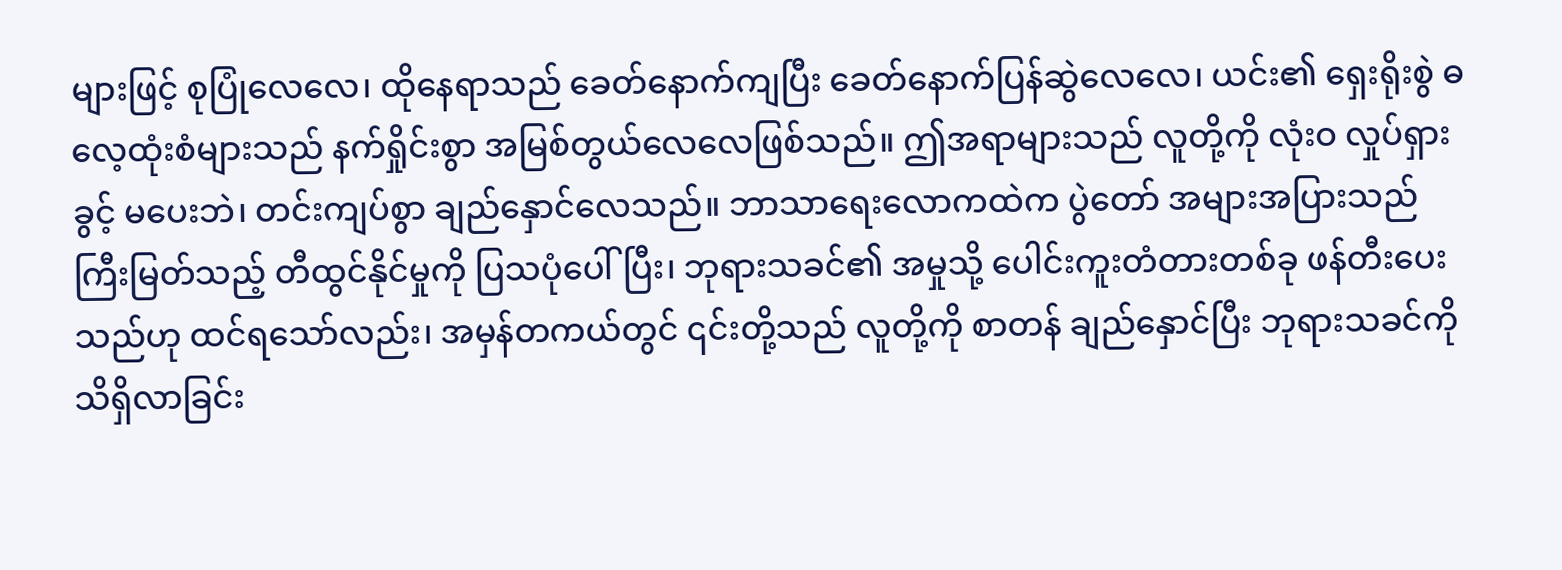များဖြင့် စုပြုံလေလေ၊ ထိုနေရာသည် ခေတ်နောက်ကျပြီး ခေတ်နောက်ပြန်ဆွဲလေလေ၊ ယင်း၏ ရှေးရိုးစွဲ ဓလေ့ထုံးစံများသည် နက်ရှိုင်းစွာ အမြစ်တွယ်လေလေဖြစ်သည်။ ဤအရာများသည် လူတို့ကို လုံးဝ လှုပ်ရှားခွင့် မပေးဘဲ၊ တင်းကျပ်စွာ ချည်နှောင်လေသည်။ ဘာသာရေးလောကထဲက ပွဲတော် အများအပြားသည် ကြီးမြတ်သည့် တီထွင်နိုင်မှုကို ပြသပုံပေါ်ပြီး၊ ဘုရားသခင်၏ အမှုသို့ ပေါင်းကူးတံတားတစ်ခု ဖန်တီးပေးသည်ဟု ထင်ရသော်လည်း၊ အမှန်တကယ်တွင် ၎င်းတို့သည် လူတို့ကို စာတန် ချည်နှောင်ပြီး ဘုရားသခင်ကို သိရှိလာခြင်း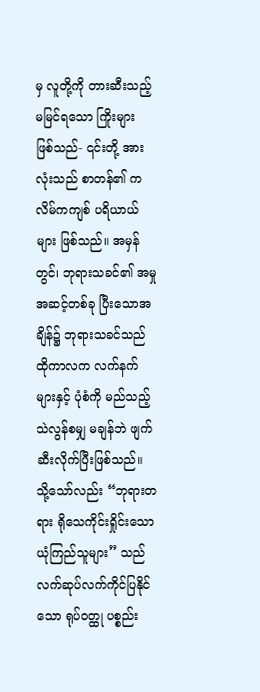မှ လူတို့ကို တားဆီးသည့် မမြင်ရသော ကြိုးများ ဖြစ်သည်- ၎င်းတို့ အားလုံးသည် စာတန်၏ ကလိမ်ကကျစ် ပရိယာယ်များ ဖြစ်သည်။ အမှန်တွင်၊ ဘုရားသခင်၏ အမှုအဆင့်တစ်ခု ပြီးသောအချိန်၌ ဘုရားသခင်သည် ထိုကာလက လက်နက်များနှင့် ပုံစံကို မည်သည့်သဲလွန်စမျှ မချန်ဘဲ ဖျက်ဆီးလိုက်ပြီးဖြစ်သည်။ သို့သော်လည်း “ဘုရားတရား ရိုသေကိုင်းရှိုင်းသော ယုံကြည်သူများ” သည် လက်ဆုပ်လက်ကိုင်ပြနိုင်သော ရုပ်ဝတ္ထု ပစ္စည်း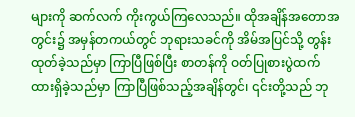များကို ဆက်လက် ကိုးကွယ်ကြလေသည်။ ထိုအချိန်အတောအတွင်း၌ အမှန်တကယ်တွင် ဘုရားသခင်ကို အိမ်အပြင်သို့ တွန်းထုတ်ခဲ့သည်မှာ ကြာပြီဖြစ်ပြီး စာတန်ကို ဝတ်ပြုစားပွဲထက် ထားရှိခဲ့သည်မှာ ကြာပြီဖြစ်သည့်အချိန်တွင်၊ ၎င်းတို့သည် ဘု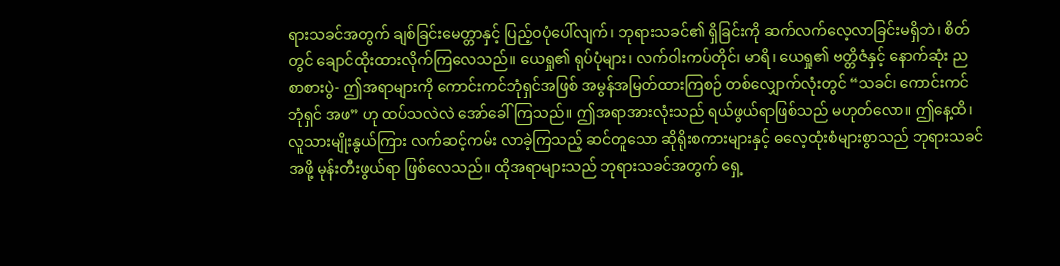ရားသခင်အတွက် ချစ်ခြင်းမေတ္တာနှင့် ပြည့်ဝပုံပေါ်လျက်၊ ဘုရားသခင်၏ ရှိခြင်းကို ဆက်လက်လေ့လာခြင်းမရှိဘဲ၊ စိတ်တွင် ချောင်ထိုးထားလိုက်ကြလေသည်။ ယေရှု၏ ရုပ်ပုံများ၊ လက်ဝါးကပ်တိုင်၊ မာရိ၊ ယေရှု၏ ဗတ္တိဇံနှင့် နောက်ဆုံး ညစာစားပွဲ- ဤအရာများကို ကောင်းကင်ဘုံရှင်အဖြစ် အမွန်အမြတ်ထားကြစဉ် တစ်လျှောက်လုံးတွင် “သခင်၊ ကောင်းကင်ဘုံရှင် အဖ” ဟု ထပ်သလဲလဲ အော်ခေါ်ကြသည်။ ဤအရာအားလုံးသည် ရယ်ဖွယ်ရာဖြစ်သည် မဟုတ်လော။ ဤနေ့ထိ၊ လူသားမျိုးနွယ်ကြား လက်ဆင့်ကမ်း လာခဲ့ကြသည့် ဆင်တူသော ဆိုရိုးစကားများနှင့် ဓလေ့ထုံးစံများစွာသည် ဘုရားသခင်အဖို့ မုန်းတီးဖွယ်ရာ ဖြစ်လေသည်။ ထိုအရာများသည် ဘုရားသခင်အတွက် ရှေ့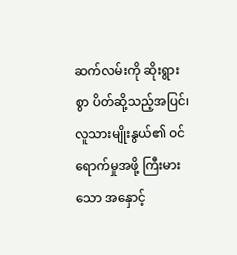ဆက်လမ်းကို ဆိုးရွားစွာ ပိတ်ဆို့သည့်အပြင်၊ လူသားမျိုးနွယ်၏ ဝင်ရောက်မှုအဖို့ ကြီးမားသော အနှောင့်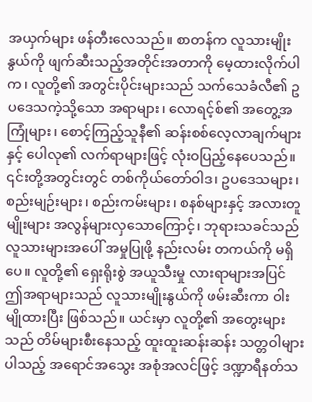အယှက်များ ဖန်တီးလေသည်။ စာတန်က လူသားမျိုးနွယ်ကို ဖျက်ဆီးသည့်အတိုင်းအတာကို မေ့ထားလိုက်ပါက၊ လူတို့၏ အတွင်းပိုင်းများသည် သက်သေခံလီ၏ ဥပဒေသကဲ့သို့သော အရာများ၊ လောရင့်စ်၏ အတွေ့အကြုံများ၊ စောင့်ကြည့်သူနီ၏ ဆန်းစစ်လေ့လာချက်များနှင့် ပေါလု၏ လက်ရာများဖြင့် လုံးဝပြည့်နေပေသည်။ ၎င်းတို့အတွင်းတွင် တစ်ကိုယ်တော်ဝါဒ၊ ဥပဒေသများ၊ စည်းမျဉ်းများ၊ စည်းကမ်းများ၊ စနစ်များနှင့် အလားတူမျိုးများ အလွန်များလှသောကြောင့်၊ ဘုရားသခင်သည် လူသားများအပေါ် အမှုပြုဖို့ နည်းလမ်း တကယ်ကို မရှိပေ။ လူတို့၏ ရှေးရိုးစွဲ အယူသီးမှု လားရာများအပြင် ဤအရာများသည် လူသားမျိုးနွယ်ကို ဖမ်းဆီးကာ ဝါးမျိုထားပြီး ဖြစ်သည်။ ယင်းမှာ လူတို့၏ အတွေးများသည် တိမ်များစီးနေသည့် ထူးထူးဆန်းဆန်း သတ္တဝါများပါသည့် အရောင်အသွေး အစုံအလင်ဖြင့် ဒဏ္ဍာရီနတ်သ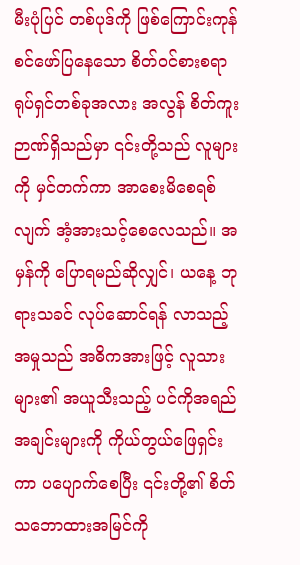မီးပုံပြင် တစ်ပုဒ်ကို ဖြစ်ကြောင်းကုန်စင်ဖော်ပြနေသော စိတ်ဝင်စားစရာ ရုပ်ရှင်တစ်ခုအလား အလွန် စိတ်ကူးဉာဏ်ရှိသည်မှာ ၎င်းတို့သည် လူများကို မှင်တက်ကာ အာစေးမိစေရစ်လျက် အံ့အားသင့်စေလေသည်။ အမှန်ကို ပြောရမည်ဆိုလျှင်၊ ယနေ့ ဘုရားသခင် လုပ်ဆောင်ရန် လာသည့် အမှုသည် အဓိကအားဖြင့် လူသားများ၏ အယူသီးသည့် ပင်ကိုအရည်အချင်းများကို ကိုယ်တွယ်ဖြေရှင်းကာ ပပျောက်စေပြီး ၎င်းတို့၏ စိတ်သဘောထားအမြင်ကို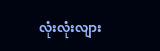လုံးလုံးလျား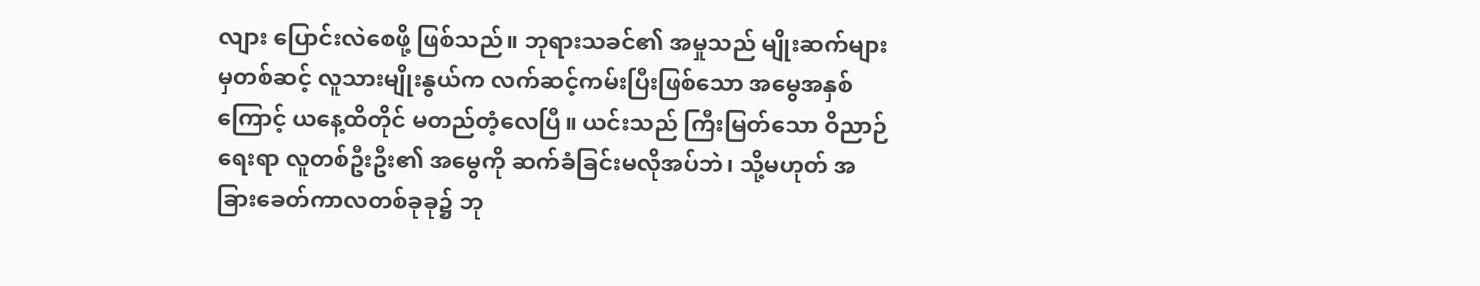လျား ပြောင်းလဲစေဖို့ ဖြစ်သည်။ ဘုရားသခင်၏ အမှုသည် မျိုးဆက်များမှတစ်ဆင့် လူသားမျိုးနွယ်က လက်ဆင့်ကမ်းပြီးဖြစ်သော အမွေအနှစ်ကြောင့် ယနေ့ထိတိုင် မတည်တံ့လေပြီ။ ယင်းသည် ကြီးမြတ်သော ဝိညာဉ်ရေးရာ လူတစ်ဦးဦး၏ အမွေကို ဆက်ခံခြင်းမလိုအပ်ဘဲ၊ သို့မဟုတ် အခြားခေတ်ကာလတစ်ခုခု၌ ဘု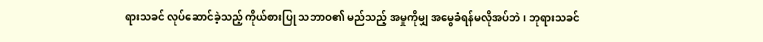ရားသခင် လုပ်ဆောင်ခဲ့သည့် ကိုယ်စားပြု သဘာဝ၏ မည်သည့် အမှုကိုမျှ အမွေခံရန်မလိုအပ်ဘဲ၊ ဘုရားသခင်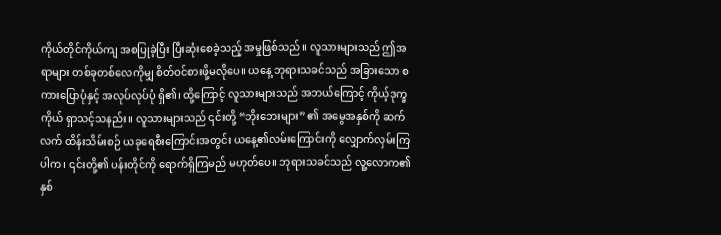ကိုယ်တိုင်ကိုယ်ကျ အစပြုခဲ့ပြီး ပြီးဆုံးစေခဲ့သည့် အမှုဖြစ်သည်။ လူသားများသည် ဤအရာများ တစ်ခုတစ်လေကိုမျှ စိတ်ဝင်စားဖို့မလိုပေ။ ယနေ့ ဘုရားသခင်သည် အခြားသော စကားပြောပုံနှင့် အလုပ်လုပ်ပုံ ရှိ၏၊ ထို့ကြောင့် လူသားများသည် အဘယ်ကြောင့် ကိုယ့်ဒုက္ခကိုယ် ရှာသင့်သနည်း။ လူသားများသည် ၎င်းတို့ “ဘိုးဘေးများ” ၏ အမွေအနှစ်ကို ဆက်လက် ထိန်းသိမ်းစဉ် ယခုရေစီးကြောင်းအတွင်း ယနေ့၏လမ်းကြောင်းကို လျှောက်လှမ်းကြပါက၊ ၎င်းတို့၏ ပန်းတိုင်ကို ရောက်ရှိကြမည် မဟုတ်ပေ။ ဘုရားသခင်သည် လူ့လောက၏ နှစ်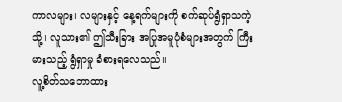ကာလများ၊ လများနှင့် နေ့ရက်များကို စက်ဆုပ်ရွံရှာသကဲ့သို့၊ လူသား၏ ဤသီးခြား အပြုအမူပုံစံများအတွက် ကြီးမားသည့် ရွံရှာမှု ခံစားရလေသည်။
လူ့စိတ်သဘောထား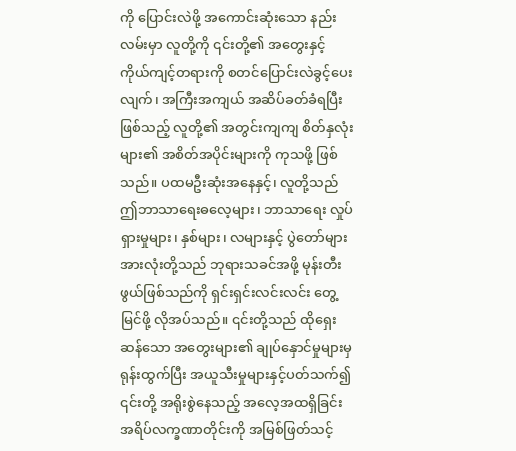ကို ပြောင်းလဲဖို့ အကောင်းဆုံးသော နည်းလမ်းမှာ လူတို့ကို ၎င်းတို့၏ အတွေးနှင့် ကိုယ်ကျင့်တရားကို စတင်ပြောင်းလဲခွင့်ပေးလျက်၊ အကြီးအကျယ် အဆိပ်ခတ်ခံရပြီးဖြစ်သည့် လူတို့၏ အတွင်းကျကျ စိတ်နှလုံးများ၏ အစိတ်အပိုင်းများကို ကုသဖို့ ဖြစ်သည်။ ပထမဦးဆုံးအနေနှင့်၊ လူတို့သည် ဤဘာသာရေးဓလေ့များ၊ ဘာသာရေး လှုပ်ရှားမှုများ၊ နှစ်များ၊ လများနှင့် ပွဲတော်များအားလုံးတို့သည် ဘုရားသခင်အဖို့ မုန်းတီးဖွယ်ဖြစ်သည်ကို ရှင်းရှင်းလင်းလင်း တွေ့မြင်ဖို့ လိုအပ်သည်။ ၎င်းတို့သည် ထိုရှေးဆန်သော အတွေးများ၏ ချုပ်နှောင်မှုများမှ ရုန်းထွက်ပြီး အယူသီးမှုများနှင့်ပတ်သက်၍ ၎င်းတို့ အရိုးစွဲနေသည့် အလေ့အထရှိခြင်း အရိပ်လက္ခဏာတိုင်းကို အမြစ်ဖြတ်သင့်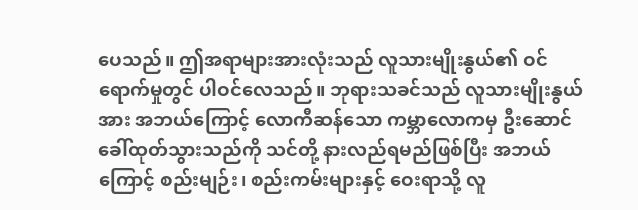ပေသည်။ ဤအရာများအားလုံးသည် လူသားမျိုးနွယ်၏ ဝင်ရောက်မှုတွင် ပါဝင်လေသည်။ ဘုရားသခင်သည် လူသားမျိုးနွယ်အား အဘယ်ကြောင့် လောကီဆန်သော ကမ္ဘာလောကမှ ဦးဆောင်ခေါ်ထုတ်သွားသည်ကို သင်တို့ နားလည်ရမည်ဖြစ်ပြီး အဘယ်ကြောင့် စည်းမျဉ်း၊ စည်းကမ်းများနှင့် ဝေးရာသို့ လူ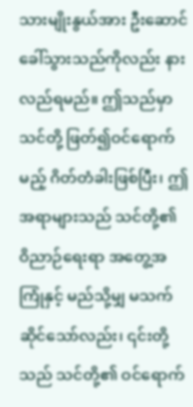သားမျိုးနွယ်အား ဦးဆောင်ခေါ်သွားသည်ကိုလည်း နားလည်ရမည်။ ဤသည်မှာ သင်တို့ ဖြတ်၍ဝင်ရောက်မည့် ဂိတ်တံခါးဖြစ်ပြီး၊ ဤအရာများသည် သင်တို့၏ ဝိညာဉ်ရေးရာ အတွေ့အကြုံနှင့် မည်သို့မျှ မသက်ဆိုင်သော်လည်း၊ ၎င်းတို့သည် သင်တို့၏ ဝင်ရောက်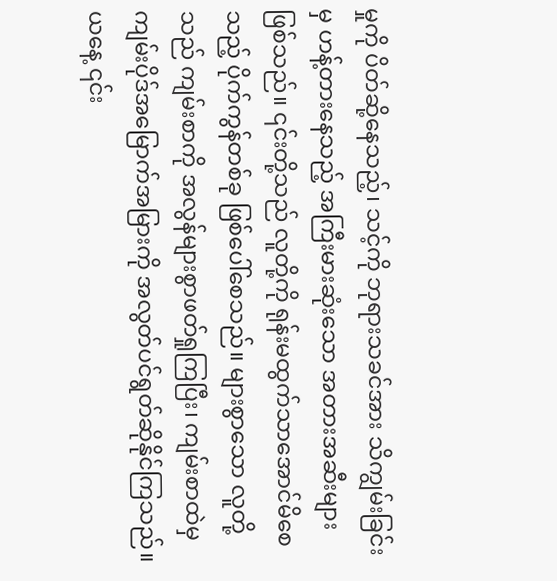မှုကို ပိတ်ဆို့နေသည့်၊ သင့်ကို ဘုရားသခင်အား သိကျွမ်းခြင်းမှ ဟန့်တားနေသည့် အကြီးမားဆုံးသော အတားအဆီးများဖြစ်သည်။ ၎င်းတို့သည် လူတို့ကို ရုန်းမထွက်သာအောင်မိစေသည့် ပိုက်ကွန်တစ်ခု ဖြစ်ပေါ်စေသည်။ များစွာသော လူတို့သည် ကျမ်းစာကို အလွန်များစွာဖတ်ရှုကြပြီး၊ ကျမ်းစာထဲမှ ကျမ်းပိုဒ်အမြောက်အမြားကို အလွတ်ပင်ရွတ်ဆိုနိုင်ကြသည်။ ယနေ့ ၎င်း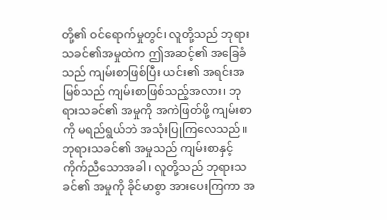တို့၏ ဝင်ရောက်မှုတွင်၊ လူတို့သည် ဘုရားသခင်၏အမှုထဲက ဤအဆင့်၏ အခြေခံသည် ကျမ်းစာဖြစ်ပြီး ယင်း၏ အရင်းအမြစ်သည် ကျမ်းစာဖြစ်သည့်အလား၊ ဘုရားသခင်၏ အမှုကို အကဲဖြတ်ဖို့ ကျမ်းစာကို မရည်ရွယ်ဘဲ အသုံးပြုကြလေသည်။ ဘုရားသခင်၏ အမှုသည် ကျမ်းစာနှင့် ကိုက်ညီသောအခါ၊ လူတို့သည် ဘုရားသခင်၏ အမှုကို ခိုင်မာစွာ အားပေးကြကာ အ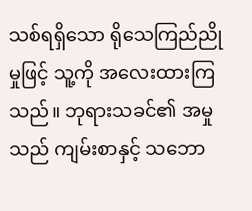သစ်ရရှိသော ရိုသေကြည်ညိုမှုဖြင့် သူ့ကို အလေးထားကြသည်။ ဘုရားသခင်၏ အမှုသည် ကျမ်းစာနှင့် သဘော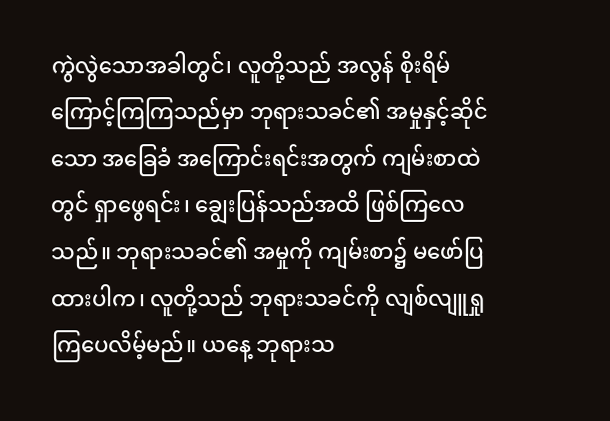ကွဲလွဲသောအခါတွင်၊ လူတို့သည် အလွန် စိုးရိမ်ကြောင့်ကြကြသည်မှာ ဘုရားသခင်၏ အမှုနှင့်ဆိုင်သော အခြေခံ အကြောင်းရင်းအတွက် ကျမ်းစာထဲတွင် ရှာဖွေရင်း၊ ချွေးပြန်သည်အထိ ဖြစ်ကြလေသည်။ ဘုရားသခင်၏ အမှုကို ကျမ်းစာ၌ မဖော်ပြထားပါက၊ လူတို့သည် ဘုရားသခင်ကို လျစ်လျူရှုကြပေလိမ့်မည်။ ယနေ့ ဘုရားသ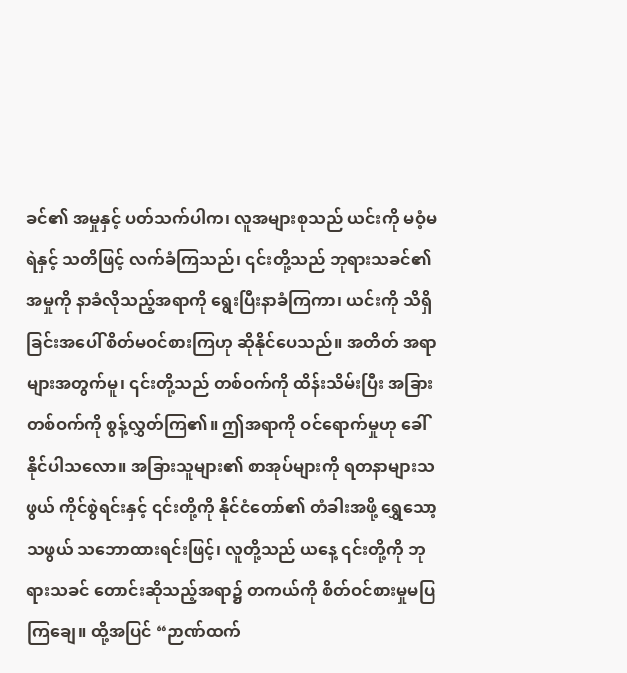ခင်၏ အမှုနှင့် ပတ်သက်ပါက၊ လူအများစုသည် ယင်းကို မဝံ့မရဲနှင့် သတိဖြင့် လက်ခံကြသည်၊ ၎င်းတို့သည် ဘုရားသခင်၏ အမှုကို နာခံလိုသည့်အရာကို ရွေးပြီးနာခံကြကာ၊ ယင်းကို သိရှိခြင်းအပေါ် စိတ်မဝင်စားကြဟု ဆိုနိုင်ပေသည်။ အတိတ် အရာများအတွက်မူ၊ ၎င်းတို့သည် တစ်ဝက်ကို ထိန်းသိမ်းပြီး အခြားတစ်ဝက်ကို စွန့်လွှတ်ကြ၏။ ဤအရာကို ဝင်ရောက်မှုဟု ခေါ်နိုင်ပါသလော။ အခြားသူများ၏ စာအုပ်များကို ရတနာများသဖွယ် ကိုင်စွဲရင်းနှင့် ၎င်းတို့ကို နိုင်ငံတော်၏ တံခါးအဖို့ ရွှေသော့သဖွယ် သဘောထားရင်းဖြင့်၊ လူတို့သည် ယနေ့ ၎င်းတို့ကို ဘုရားသခင် တောင်းဆိုသည့်အရာ၌ တကယ်ကို စိတ်ဝင်စားမှုမပြကြချေ။ ထို့အပြင် “ဉာဏ်ထက်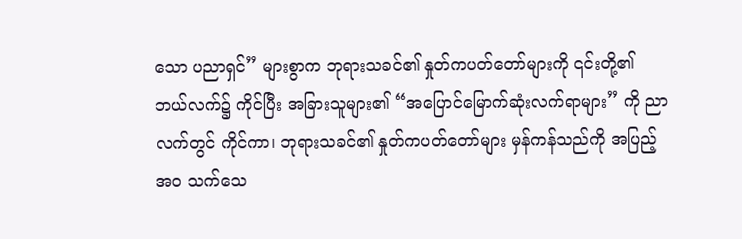သော ပညာရှင်” များစွာက ဘုရားသခင်၏ နှုတ်ကပတ်တော်များကို ၎င်းတို့၏ ဘယ်လက်၌ ကိုင်ပြီး အခြားသူများ၏ “အပြောင်မြောက်ဆုံးလက်ရာများ” ကို ညာလက်တွင် ကိုင်ကာ၊ ဘုရားသခင်၏ နှုတ်ကပတ်တော်များ မှန်ကန်သည်ကို အပြည့်အဝ သက်သေ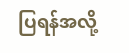ပြရန်အလို့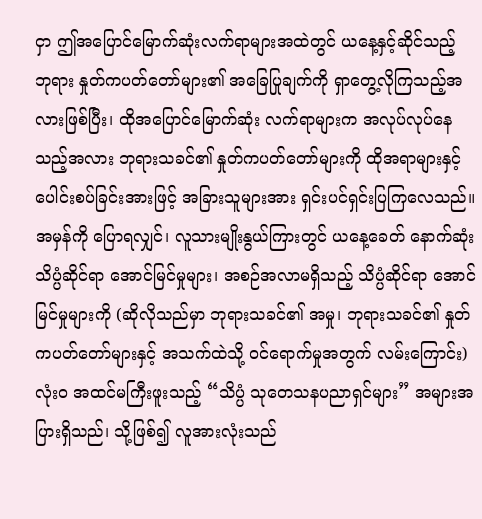ငှာ ဤအပြောင်မြောက်ဆုံးလက်ရာများအထဲတွင် ယနေ့နှင့်ဆိုင်သည့် ဘုရား နှုတ်ကပတ်တော်များ၏ အခြေပြုချက်ကို ရှာတွေ့လိုကြသည့်အလားဖြစ်ပြီး၊ ထိုအပြောင်မြောက်ဆုံး လက်ရာများက အလုပ်လုပ်နေသည့်အလား ဘုရားသခင်၏ နှုတ်ကပတ်တော်များကို ထိုအရာများနှင့် ပေါင်းစပ်ခြင်းအားဖြင့် အခြားသူများအား ရှင်းပင်ရှင်းပြကြလေသည်။ အမှန်ကို ပြောရလျှင်၊ လူသားမျိုးနွယ်ကြားတွင် ယနေ့ခေတ် နောက်ဆုံး သိပ္ပံဆိုင်ရာ အောင်မြင်မှုများ၊ အစဉ်အလာမရှိသည့် သိပ္ပံဆိုင်ရာ အောင်မြင်မှုများကို (ဆိုလိုသည်မှာ ဘုရားသခင်၏ အမှု၊ ဘုရားသခင်၏ နှုတ်ကပတ်တော်များနှင့် အသက်ထဲသို့ ဝင်ရောက်မှုအတွက် လမ်းကြောင်း) လုံးဝ အထင်မကြီးဖူးသည့် “သိပ္ပံ သုတေသနပညာရှင်များ” အများအပြားရှိသည်၊ သို့ဖြစ်၍ လူအားလုံးသည်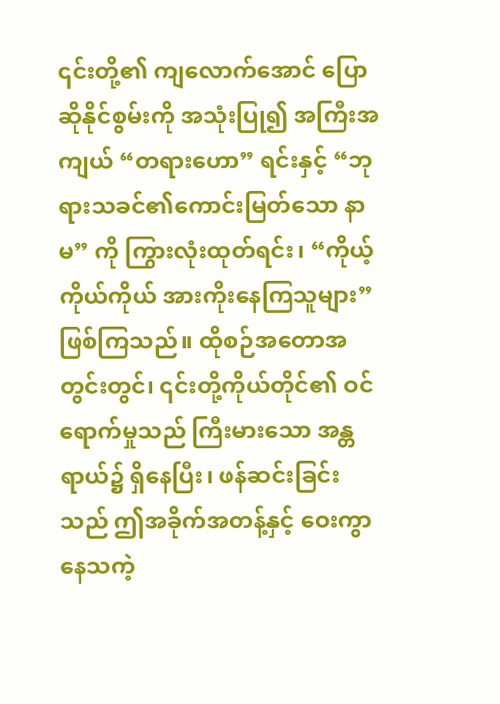၎င်းတို့၏ ကျလောက်အောင် ပြောဆိုနိုင်စွမ်းကို အသုံးပြု၍ အကြီးအကျယ် “တရားဟော” ရင်းနှင့် “ဘုရားသခင်၏ကောင်းမြတ်သော နာမ” ကို ကြွားလုံးထုတ်ရင်း၊ “ကိုယ့်ကိုယ်ကိုယ် အားကိုးနေကြသူများ” ဖြစ်ကြသည်။ ထိုစဉ်အတောအတွင်းတွင်၊ ၎င်းတို့ကိုယ်တိုင်၏ ဝင်ရောက်မှုသည် ကြီးမားသော အန္တရာယ်၌ ရှိနေပြီး၊ ဖန်ဆင်းခြင်းသည် ဤအခိုက်အတန့်နှင့် ဝေးကွာနေသကဲ့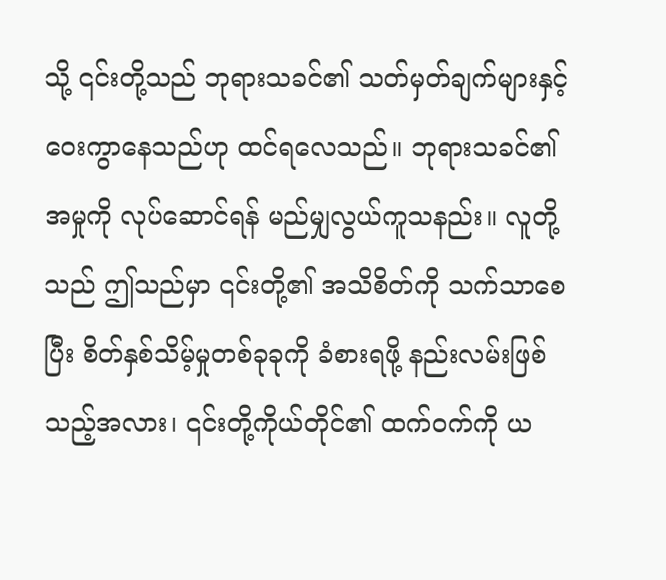သို့ ၎င်းတို့သည် ဘုရားသခင်၏ သတ်မှတ်ချက်များနှင့် ဝေးကွာနေသည်ဟု ထင်ရလေသည်။ ဘုရားသခင်၏ အမှုကို လုပ်ဆောင်ရန် မည်မျှလွယ်ကူသနည်း။ လူတို့သည် ဤသည်မှာ ၎င်းတို့၏ အသိစိတ်ကို သက်သာစေပြီး စိတ်နှစ်သိမ့်မှုတစ်ခုခုကို ခံစားရဖို့ နည်းလမ်းဖြစ်သည့်အလား၊ ၎င်းတို့ကိုယ်တိုင်၏ ထက်ဝက်ကို ယ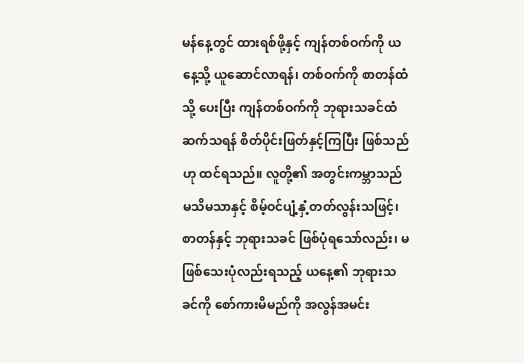မန်နေ့တွင် ထားရစ်ဖို့နှင့် ကျန်တစ်ဝက်ကို ယနေ့သို့ ယူဆောင်လာရန်၊ တစ်ဝက်ကို စာတန်ထံသို့ ပေးပြီး ကျန်တစ်ဝက်ကို ဘုရားသခင်ထံ ဆက်သရန် စိတ်ပိုင်းဖြတ်နှင့်ကြပြီး ဖြစ်သည်ဟု ထင်ရသည်။ လူတို့၏ အတွင်းကမ္ဘာသည် မသိမသာနှင့် စိမ့်ဝင်ပျံ့နှံ့တတ်လွန်းသဖြင့်၊ စာတန်နှင့် ဘုရားသခင် ဖြစ်ပုံရသော်လည်း၊ မဖြစ်သေးပုံလည်းရသည့် ယနေ့၏ ဘုရားသခင်ကို စော်ကားမိမည်ကို အလွန်အမင်း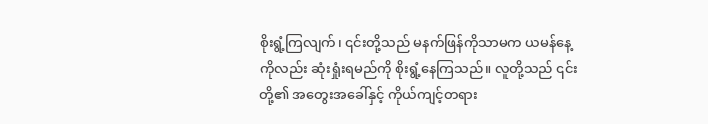စိုးရွံ့ကြလျက်၊ ၎င်းတို့သည် မနက်ဖြန်ကိုသာမက ယမန်နေ့ကိုလည်း ဆုံးရှုံးရမည်ကို စိုးရွံ့နေကြသည်။ လူတို့သည် ၎င်းတို့၏ အတွေးအခေါ်နှင့် ကိုယ်ကျင့်တရား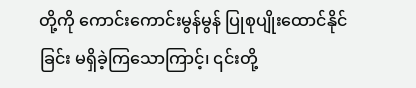တို့ကို ကောင်းကောင်းမွန်မွန် ပြုစုပျိုးထောင်နိုင်ခြင်း မရှိခဲ့ကြသောကြာင့်၊ ၎င်းတို့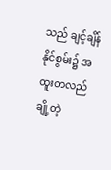သည် ချင့်ချိန်နိုင်စွမ်း၌ အထူးတလည် ချို့တဲ့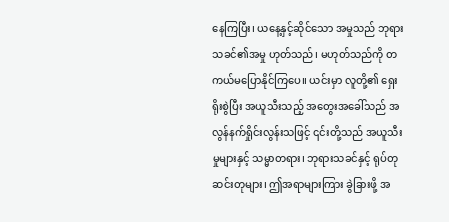နေကြပြီး၊ ယနေ့နှင့်ဆိုင်သော အမှုသည် ဘုရားသခင်၏အမှု ဟုတ်သည်၊ မဟုတ်သည်ကို တကယ်မပြောနိုင်ကြပေ။ ယင်းမှာ လူတို့၏ ရှေးရိုးစွဲပြီး အယူသီးသည့် အတွေးအခေါ်သည် အလွန်နက်ရှိုင်းလွန်းသဖြင့် ၎င်းတို့သည် အယူသီးမှုများနှင့် သမ္မာတရား၊ ဘုရားသခင်နှင့် ရုပ်တုဆင်းတုများ၊ ဤအရာများကြား ခွဲခြားဖို့ အ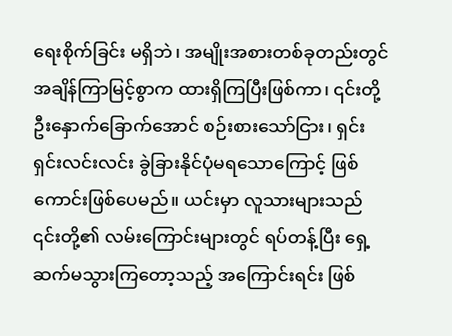ရေးစိုက်ခြင်း မရှိဘဲ၊ အမျိုးအစားတစ်ခုတည်းတွင် အချိန်ကြာမြင့်စွာက ထားရှိကြပြီးဖြစ်ကာ၊ ၎င်းတို့ ဦးနှောက်ခြောက်အောင် စဉ်းစားသော်ငြား၊ ရှင်းရှင်းလင်းလင်း ခွဲခြားနိုင်ပုံမရသောကြောင့် ဖြစ်ကောင်းဖြစ်ပေမည်။ ယင်းမှာ လူသားများသည် ၎င်းတို့၏ လမ်းကြောင်းများတွင် ရပ်တန့်ပြီး ရှေ့ဆက်မသွားကြတော့သည့် အကြောင်းရင်း ဖြစ်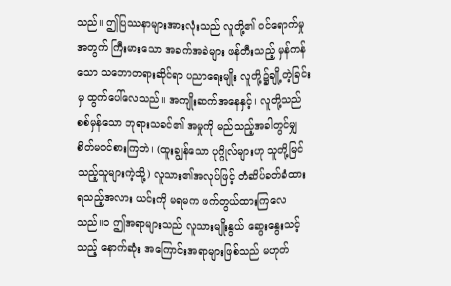သည်။ ဤပြဿနာများအားလုံးသည် လူတို့၏ ဝင်ရောက်မှုအတွက် ကြီးမားသော အခက်အခဲများ ဖန်တီးသည့် မှန်ကန်သော သဘောတရားဆိုင်ရာ ပညာရေးမျိုး လူတို့၌ချို့တဲ့ခြင်းမှ ထွက်ပေါ်လေသည်။ အကျိုးဆက်အနေနှင့်၊ လူတို့သည် စစ်မှန်သော ဘုရားသခင်၏ အမှုကို မည်သည့်အခါတွင်မျှ စိတ်မဝင်စားကြဘဲ၊ (ထူးချွန်သော ပုဂ္ဂိုလ်များဟု သူတို့မြင်သည့်သူများကဲ့သို့) လူသား၏အလုပ်ဖြင့် တံဆိပ်ခတ်ခံထားရသည့်အလား ယင်းကို မရမက ဖက်တွယ်ထားကြလေသည်။၁ ဤအရာများသည် လူသားမျိုးနွယ် ဆွေးနွေးသင့်သည့် နောက်ဆုံး အကြောင်းအရာများဖြစ်သည် မဟုတ်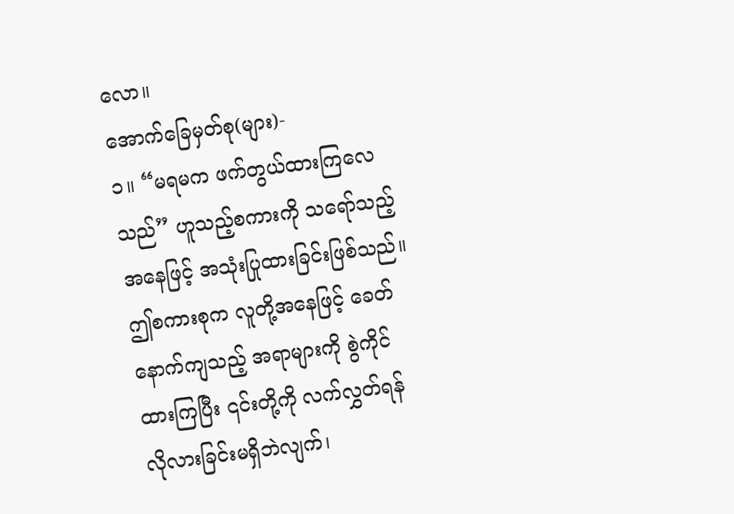လော။
အောက်ခြေမှတ်စု(များ)-
၁။ “မရမက ဖက်တွယ်ထားကြလေသည်” ဟူသည့်စကားကို သရော်သည့်အနေဖြင့် အသုံးပြုထားခြင်းဖြစ်သည်။ ဤစကားစုက လူတို့အနေဖြင့် ခေတ်နောက်ကျသည့် အရာများကို စွဲကိုင်ထားကြပြီး ၎င်းတို့ကို လက်လွှတ်ရန် လိုလားခြင်းမရှိဘဲလျက်၊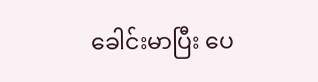ခေါင်းမာပြီး ပေ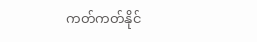ကတ်ကတ်နိုင်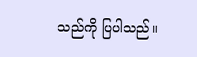သည်ကို ပြပါသည်။